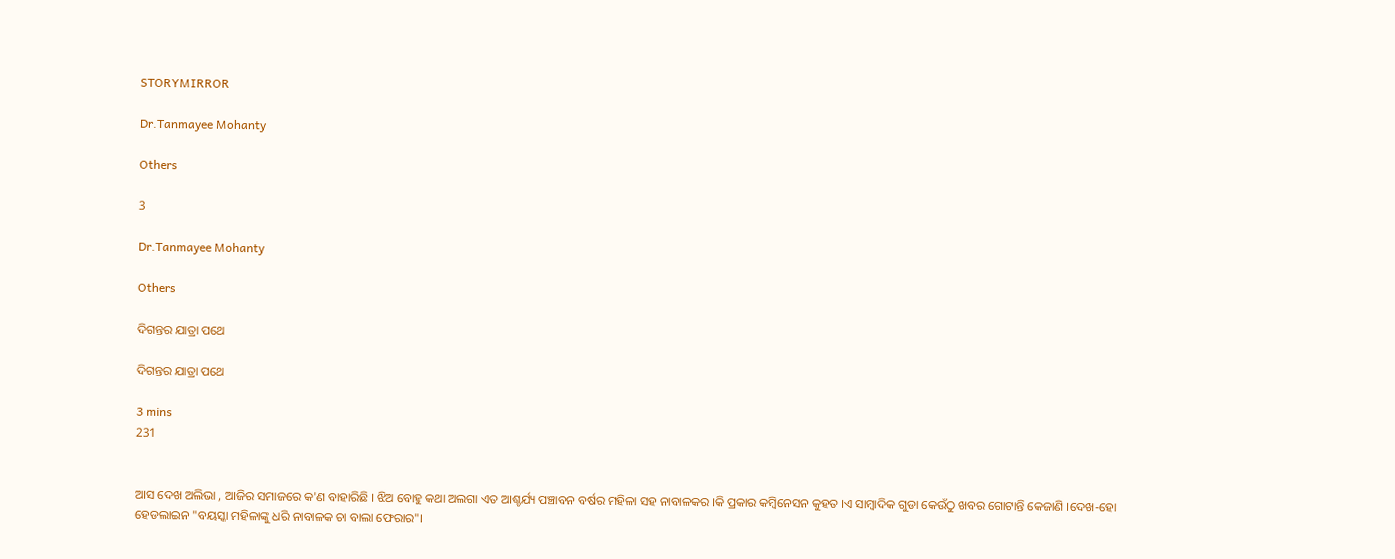STORYMIRROR

Dr.Tanmayee Mohanty

Others

3

Dr.Tanmayee Mohanty

Others

ଦିଗନ୍ତର ଯାତ୍ରା ପଥେ

ଦିଗନ୍ତର ଯାତ୍ରା ପଥେ

3 mins
231


ଆସ ଦେଖ ଅଲିଭା , ଆଜିର ସମାଜରେ କ'ଣ ବାହାରିଛି । ଝିଅ ବୋହୁ କଥା ଅଲଗା ଏତ ଆଶ୍ଚର୍ଯ୍ୟ ପଞ୍ଚାବନ ବର୍ଷର ମହିଳା ସହ ନାବାଳକର ।କି ପ୍ରକାର କମ୍ଵିନେସନ କୁହତ ।ଏ ସାମ୍ବାଦିକ ଗୁଡା କେଉଁଠୁ ଖବର ଗୋଟାନ୍ତି କେଜାଣି ।ଦେଖ-ହୋ ହେଡଲାଇନ "ବୟସ୍କା ମହିଳାଙ୍କୁ ଧରି ନାବାଳକ ଚା ବାଲା ଫେରାର"।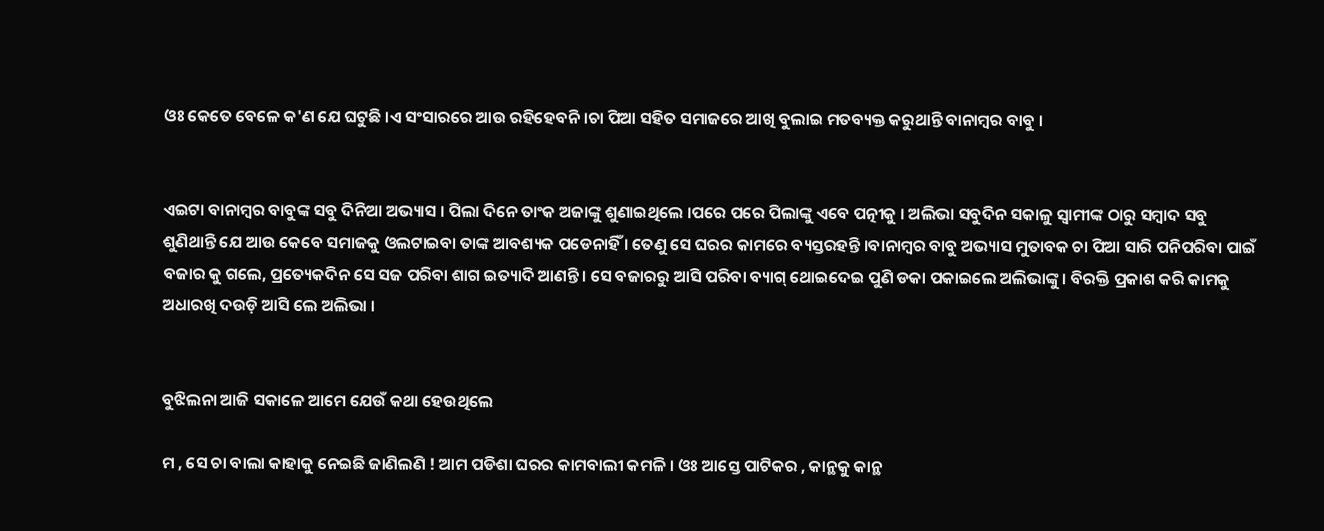ଓଃ କେତେ ବେଳେ କ'ଣ ଯେ ଘଟୁଛି ।ଏ ସଂସାରରେ ଆଉ ରହିହେବନି ।ଚା ପିଆ ସହିତ ସମାଜରେ ଆଖି ବୁଲାଇ ମତବ୍ୟକ୍ତ କରୁଥାନ୍ତି ବାନାମ୍ବର ବାବୁ ।


ଏଇଟା ବାନାମ୍ବର ବାବୁଙ୍କ ସବୁ ଦିନିଆ ଅଭ୍ୟାସ । ପିଲା ଦିନେ ତାଂକ ଅଜାଙ୍କୁ ଶୁଣାଇଥିଲେ ।ପରେ ପରେ ପିଲାଙ୍କୁ ଏବେ ପତ୍ନୀକୁ । ଅଲିଭା ସବୁଦିନ ସକାଳୁ ସ୍ଵାମୀଙ୍କ ଠାରୁ ସମ୍ବାଦ ସବୁ ଶୁଣିଥାନ୍ତି ଯେ ଆଉ କେବେ ସମାଜକୁ ଓଲଟାଇବା ତାଙ୍କ ଆବଶ୍ୟକ ପଡେନାହିଁ । ତେଣୁ ସେ ଘରର କାମରେ ବ୍ୟସ୍ତରହନ୍ତି ।ବାନାମ୍ବର ବାବୁ ଅଭ୍ୟାସ ମୁତାବକ ଚା ପିଆ ସାରି ପନିପରିବା ପାଇଁ ବଜାର କୁ ଗଲେ, ପ୍ରତ୍ୟେକଦିନ ସେ ସଜ ପରିବା ଶାଗ ଇତ୍ୟାଦି ଆଣନ୍ତି । ସେ ବଜାରରୁ ଆସି ପରିବା ବ୍ୟାଗ୍ ଥୋଇଦେଇ ପୁଣି ଡକା ପକାଇଲେ ଅଲିଭାଙ୍କୁ । ବିରକ୍ତି ପ୍ରକାଶ କରି କାମକୁ ଅଧାରଖି ଦଉଡ଼ି ଆସି ଲେ ଅଲିଭା ।


ବୁଝିଲନା ଆଜି ସକାଳେ ଆମେ ଯେଉଁ କଥା ହେଉଥିଲେ

ମ , ସେ ଚା ବାଲା କାହାକୁ ନେଇଛି ଜାଣିଲଣି ! ଆମ ପଡିଶା ଘରର କାମବାଲୀ କମଳି । ଓଃ ଆସ୍ତେ ପାଟିକର , କାନ୍ଥକୁ କାନ୍ଥ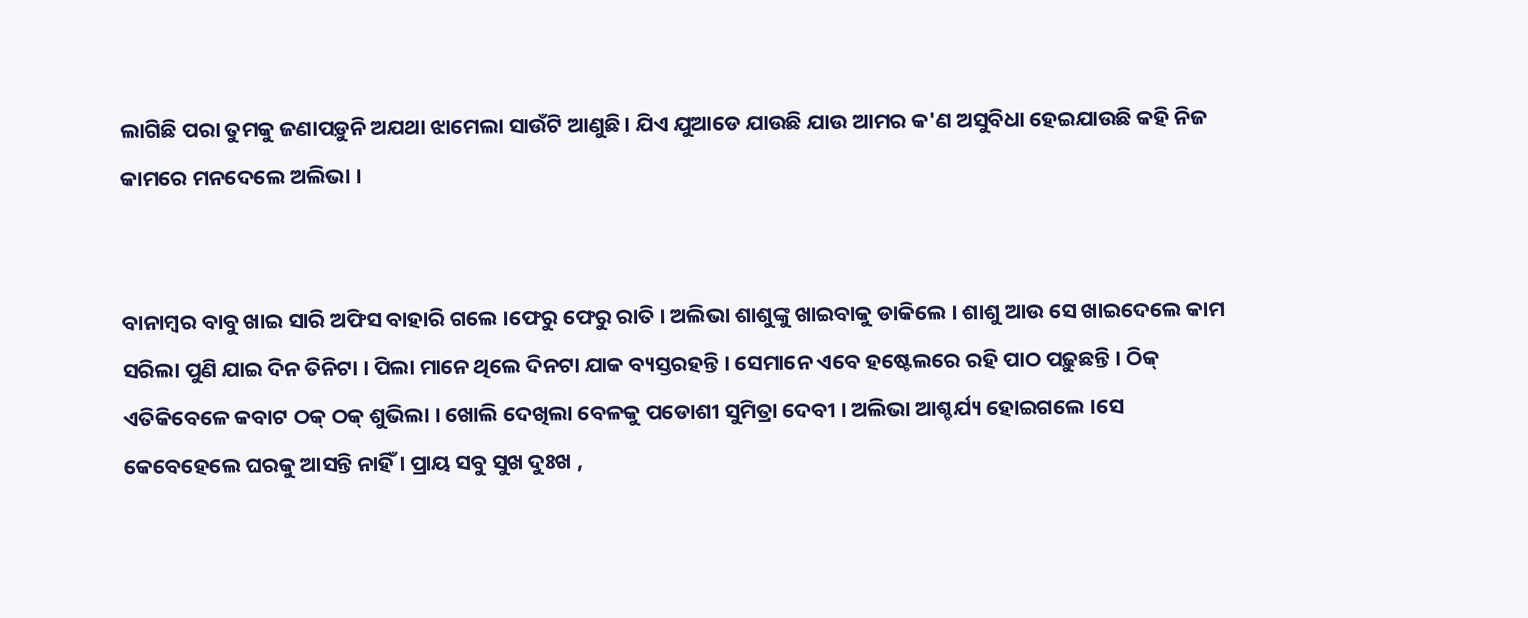ଲାଗିଛି ପରା ତୁମକୁ ଜଣାପଡ଼ୁନି ଅଯଥା ଝାମେଲା ସାଉଁଟି ଆଣୁଛି। ଯିଏ ଯୁଆଡେ ଯାଉଛି ଯାଉ ଆମର କ'ଣ ଅସୁବିଧା ହେଇଯାଉଛି କହି ନିଜ କାମରେ ମନଦେଲେ ଅଲିଭା ।


ବାନାମ୍ବର ବାବୁ ଖାଇ ସାରି ଅଫିସ ବାହାରି ଗଲେ ।ଫେରୁ ଫେରୁ ରାତି । ଅଲିଭା ଶାଶୁଙ୍କୁ ଖାଇବାକୁ ଡାକିଲେ । ଶାଶୁ ଆଉ ସେ ଖାଇଦେଲେ କାମ ସରିଲା ପୁଣି ଯାଇ ଦିନ ତିନିଟା । ପିଲା ମାନେ ଥିଲେ ଦିନଟା ଯାକ ବ୍ୟସ୍ତରହନ୍ତି । ସେମାନେ ଏବେ ହଷ୍ଟେଲରେ ରହି ପାଠ ପଢ଼ୁଛନ୍ତି । ଠିକ୍ ଏତିକିବେଳେ କବାଟ ଠକ୍ ଠକ୍ ଶୁଭିଲା । ଖୋଲି ଦେଖିଲା ବେଳକୁ ପଡୋଶୀ ସୁମିତ୍ରା ଦେବୀ । ଅଲିଭା ଆଶ୍ଚର୍ଯ୍ୟ ହୋଇଗଲେ ।ସେ କେବେହେଲେ ଘରକୁ ଆସନ୍ତି ନାହିଁ । ପ୍ରାୟ ସବୁ ସୁଖ ଦୁଃଖ ,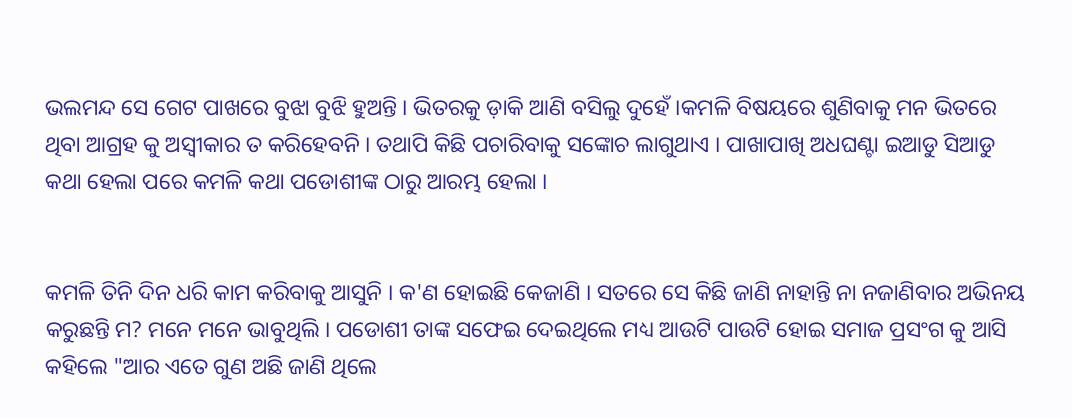ଭଲମନ୍ଦ ସେ ଗେଟ ପାଖରେ ବୁଝା ବୁଝି ହୁଅନ୍ତି । ଭିତରକୁ ଡ଼ାକି ଆଣି ବସିଲୁ ଦୁହେଁ ।କମଳି ବିଷୟରେ ଶୁଣିବାକୁ ମନ ଭିତରେ ଥିବା ଆଗ୍ରହ କୁ ଅସ୍ବୀକାର ତ କରିହେବନି । ତଥାପି କିଛି ପଚାରିବାକୁ ସଙ୍କୋଚ ଲାଗୁଥାଏ । ପାଖାପାଖି ଅଧଘଣ୍ଟା ଇଆଡୁ ସିଆଡୁ କଥା ହେଲା ପରେ କମଳି କଥା ପଡୋଶୀଙ୍କ ଠାରୁ ଆରମ୍ଭ ହେଲା ।


କମଳି ତିନି ଦିନ ଧରି କାମ କରିବାକୁ ଆସୁନି । କ'ଣ ହୋଇଛି କେଜାଣି । ସତରେ ସେ କିଛି ଜାଣି ନାହାନ୍ତି ନା ନଜାଣିବାର ଅଭିନୟ କରୁଛନ୍ତି ମ? ମନେ ମନେ ଭାବୁଥିଲି । ପଡୋଶୀ ତାଙ୍କ ସଫେଇ ଦେଇଥିଲେ ମଧ୍ୟ ଆଉଟି ପାଉଟି ହୋଇ ସମାଜ ପ୍ରସଂଗ କୁ ଆସି କହିଲେ "ଆର ଏତେ ଗୁଣ ଅଛି ଜାଣି ଥିଲେ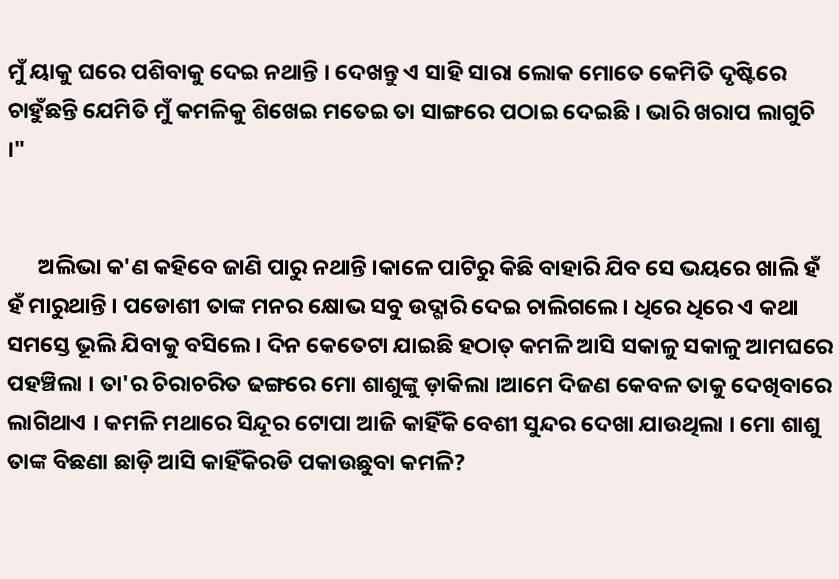ମୁଁ ୟାକୁ ଘରେ ପଶିବାକୁ ଦେଇ ନଥାନ୍ତି । ଦେଖନ୍ତୁ ଏ ସାହି ସାରା ଲୋକ ମୋତେ କେମିତି ଦୃଷ୍ଟିରେ ଚାହୁଁଛନ୍ତି ଯେମିତି ମୁଁ କମଳିକୁ ଶିଖେଇ ମତେଇ ତା ସାଙ୍ଗରେ ପଠାଇ ଦେଇଛି । ଭାରି ଖରାପ ଲାଗୁଚି ।"


      ଅଲିଭା କ'ଣ କହିବେ ଜାଣି ପାରୁ ନଥାନ୍ତି ।କାଳେ ପାଟିରୁ କିଛି ବାହାରି ଯିବ ସେ ଭୟରେ ଖାଲି ହଁ ହଁ ମାରୁଥାନ୍ତି । ପଡୋଶୀ ତାଙ୍କ ମନର କ୍ଷୋଭ ସବୁ ଉଦ୍ଗାରି ଦେଇ ଚାଲିଗଲେ । ଧିରେ ଧିରେ ଏ କଥା ସମସ୍ତେ ଭୂଲି ଯିବାକୁ ବସିଲେ । ଦିନ କେତେଟା ଯାଇଛି ହଠାତ୍ କମଳି ଆସି ସକାଳୁ ସକାଳୁ ଆମଘରେ ପହଞ୍ଚିଲା । ତା'ର ଚିରାଚରିତ ଢଙ୍ଗରେ ମୋ ଶାଶୁଙ୍କୁ ଡ଼ାକିଲା ।ଆମେ ଦିଜଣ କେବଳ ତାକୁ ଦେଖିବାରେ ଲାଗିଥାଏ । କମଳି ମଥାରେ ସିନ୍ଦୂର ଟୋପା ଆଜି କାହିଁକି ବେଶୀ ସୁନ୍ଦର ଦେଖା ଯାଉଥିଲା । ମୋ ଶାଶୁ ତାଙ୍କ ବିଛଣା ଛାଡ଼ି ଆସି କାହିଁକିରଡି ପକାଉଛୁବା କମଳି?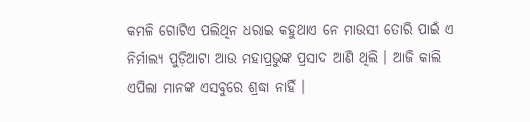କମଳି ଗୋଟିଏ ପଲିଥିନ ଧରାଇ କହୁଥାଏ ନେ ମାଉସୀ ତୋରି ପାଇଁ ଏ ନିର୍ମାଲ୍ୟ ପୁଡ଼ିଆଟା ଆଉ ମହାପ୍ରଭୁଙ୍କ ପ୍ରସାଦ ଆଣି ଥିଲି । ଆଜି କାଲି ଏପିଲା ମାନଙ୍କ ଏସବୁରେ ଶ୍ରଦ୍ଧା ନାହିଁ ।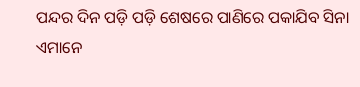ପନ୍ଦର ଦିନ ପଡ଼ି ପଡ଼ି ଶେଷରେ ପାଣିରେ ପକାଯିବ ସିନା ଏମାନେ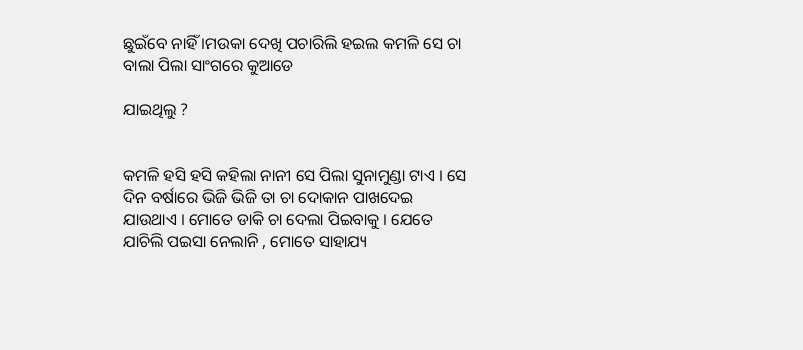ଛୁଇଁବେ ନାହିଁ ।ମଉକା ଦେଖି ପଚାରିଲି ହଇଲ କମଳି ସେ ଚା ବାଲା ପିଲା ସାଂଗରେ କୁଆଡେ

ଯାଇଥିଲୁ ?


କମଳି ହସି ହସି କହିଲା ନାନୀ ସେ ପିଲା ସୁନାମୁଣ୍ଡା ଟାଏ । ସେ ଦିନ ବର୍ଷାରେ ଭିଜି ଭିଜି ତା ଚା ଦୋକାନ ପାଖଦେଇ ଯାଉଥାଏ । ମୋତେ ଡାକି ଚା ଦେଲା ପିଇବାକୁ । ଯେତେ ଯାଚିଲି ପଇସା ନେଲାନି , ମୋତେ ସାହାଯ୍ୟ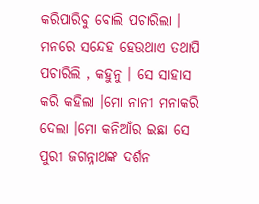କରିପାରିବୁ ବୋଲି ପଚାରିଲା । ମନରେ ସନ୍ଦେହ ହେଉଥାଏ ତଥାପି ପଚାରିଲି , କହୁନୁ । ସେ ସାହାସ କରି କହିଲା ।ମୋ ନାନୀ ମନାକରି ଦେଲା ।ମୋ କନିଆଁର ଇଛା ସେ ପୁରୀ ଜଗନ୍ନାଥଙ୍କ ଦର୍ଶନ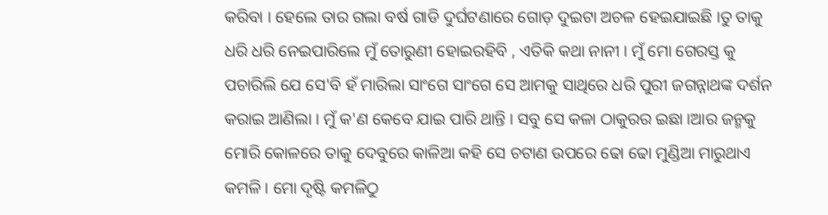କରିବା । ହେଲେ ତାର ଗଲା ବର୍ଷ ଗାଡି ଦୁର୍ଘଟଣାରେ ଗୋଡ଼ ଦୁଇଟା ଅଚଳ ହେଇଯାଇଛି ।ତୁ ତାକୁ ଧରି ଧରି ନେଇପାରିଲେ ମୁଁ ତୋରୁଣୀ ହୋଇରହିବି , ଏତିକି କଥା ନାନୀ । ମୁଁ ମୋ ଗେରସ୍ତ କୁ ପଚାରିଲି ଯେ ସେ'ବି ହଁ ମାରିଲା ସାଂଗେ ସାଂଗେ ସେ ଆମକୁ ସାଥିରେ ଧରି ପୁରୀ ଜଗନ୍ନାଥଙ୍କ ଦର୍ଶନ କରାଇ ଆଣିଲା । ମୁଁ କ'ଣ କେବେ ଯାଇ ପାରି ଥାନ୍ତି । ସବୁ ସେ କଳା ଠାକୁରର ଇଛା ।ଆର ଜନ୍ମକୁ ମୋରି କୋଳରେ ତାକୁ ଦେବୁରେ କାଳିଆ କହି ସେ ଚଟାଣ ଉପରେ ଢୋ ଢୋ ମୁଣ୍ଡିଆ ମାରୁଥାଏ କମଳି । ମୋ ଦୃଷ୍ଟି କମଳିଠୁ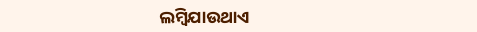ଲମ୍ବିଯାଉଥାଏ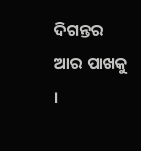ଦିଗନ୍ତର ଆର ପାଖକୁ ।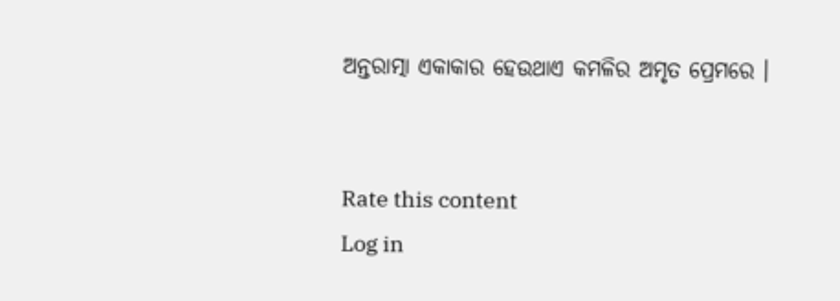ଅନ୍ତରାତ୍ମା ଏକାକାର ହେଉଥାଏ କମଳିର ଅମୃତ ପ୍ରେମରେ ।


Rate this content
Log in